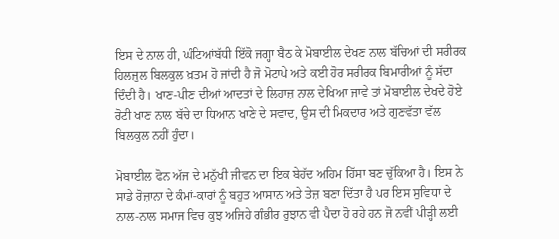ਇਸ ਦੇ ਨਾਲ ਹੀ, ਘੰਟਿਆਂਬੱਧੀ ਇੱਕੋ ਜਗ੍ਹਾ ਬੈਠ ਕੇ ਮੋਬਾਈਲ ਦੇਖਣ ਨਾਲ ਬੱਚਿਆਂ ਦੀ ਸਰੀਰਕ ਹਿਲਜੁਲ ਬਿਲਕੁਲ ਖ਼ਤਮ ਹੋ ਜਾਂਦੀ ਹੈ ਜੋ ਮੋਟਾਪੇ ਅਤੇ ਕਈ ਹੋਰ ਸਰੀਰਕ ਬਿਮਾਰੀਆਂ ਨੂੰ ਸੱਦਾ ਦਿੰਦੀ ਹੈ। ਖਾਣ-ਪੀਣ ਦੀਆਂ ਆਦਤਾਂ ਦੇ ਲਿਹਾਜ਼ ਨਾਲ ਦੇਖਿਆ ਜਾਵੇ ਤਾਂ ਮੋਬਾਈਲ ਦੇਖਦੇ ਹੋਏ ਰੋਟੀ ਖਾਣ ਨਾਲ ਬੱਚੇ ਦਾ ਧਿਆਨ ਖਾਣੇ ਦੇ ਸਵਾਦ, ਉਸ ਦੀ ਮਿਕਦਾਰ ਅਤੇ ਗੁਣਵੱਤਾ ਵੱਲ ਬਿਲਕੁਲ ਨਹੀਂ ਹੁੰਦਾ।

ਮੋਬਾਈਲ ਫੋਨ ਅੱਜ ਦੇ ਮਨੁੱਖੀ ਜੀਵਨ ਦਾ ਇਕ ਬੇਹੱਦ ਅਹਿਮ ਹਿੱਸਾ ਬਣ ਚੁੱਕਿਆ ਹੈ। ਇਸ ਨੇ ਸਾਡੇ ਰੋਜ਼ਾਨਾ ਦੇ ਕੰਮਾਂ-ਕਾਰਾਂ ਨੂੰ ਬਹੁਤ ਆਸਾਨ ਅਤੇ ਤੇਜ਼ ਬਣਾ ਦਿੱਤਾ ਹੈ ਪਰ ਇਸ ਸੁਵਿਧਾ ਦੇ ਨਾਲ-ਨਾਲ ਸਮਾਜ ਵਿਚ ਕੁਝ ਅਜਿਹੇ ਗੰਭੀਰ ਰੁਝਾਨ ਵੀ ਪੈਦਾ ਹੋ ਰਹੇ ਹਨ ਜੋ ਨਵੀਂ ਪੀੜ੍ਹੀ ਲਈ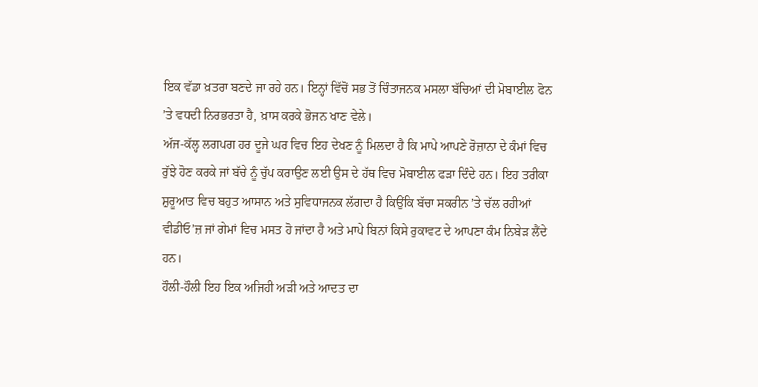ਇਕ ਵੱਡਾ ਖ਼ਤਰਾ ਬਣਦੇ ਜਾ ਰਹੇ ਹਨ। ਇਨ੍ਹਾਂ ਵਿੱਚੋਂ ਸਭ ਤੋਂ ਚਿੰਤਾਜਨਕ ਮਸਲਾ ਬੱਚਿਆਂ ਦੀ ਮੋਬਾਈਲ ਫੋਨ ’ਤੇ ਵਧਦੀ ਨਿਰਭਰਤਾ ਹੈ, ਖ਼ਾਸ ਕਰਕੇ ਭੋਜਨ ਖਾਣ ਵੇਲੇ।
ਅੱਜ-ਕੱਲ੍ਹ ਲਗਪਗ ਹਰ ਦੂਜੇ ਘਰ ਵਿਚ ਇਹ ਦੇਖਣ ਨੂੰ ਮਿਲਦਾ ਹੈ ਕਿ ਮਾਪੇ ਆਪਣੇ ਰੋਜ਼ਾਨਾ ਦੇ ਕੰਮਾਂ ਵਿਚ ਰੁੱਝੇ ਹੋਣ ਕਰਕੇ ਜਾਂ ਬੱਚੇ ਨੂੰ ਚੁੱਪ ਕਰਾਉਣ ਲਈ ਉਸ ਦੇ ਹੱਥ ਵਿਚ ਮੋਬਾਈਲ ਫੜਾ ਦਿੰਦੇ ਹਨ। ਇਹ ਤਰੀਕਾ ਸ਼ੁਰੂਆਤ ਵਿਚ ਬਹੁਤ ਆਸਾਨ ਅਤੇ ਸੁਵਿਧਾਜਨਕ ਲੱਗਦਾ ਹੈ ਕਿਉਂਕਿ ਬੱਚਾ ਸਕਰੀਨ ’ਤੇ ਚੱਲ ਰਹੀਆਂ ਵੀਡੀਓ’ਜ਼ ਜਾਂ ਗੇਮਾਂ ਵਿਚ ਮਸਤ ਹੋ ਜਾਂਦਾ ਹੈ ਅਤੇ ਮਾਪੇ ਬਿਨਾਂ ਕਿਸੇ ਰੁਕਾਵਟ ਦੇ ਆਪਣਾ ਕੰਮ ਨਿਬੇੜ ਲੈਂਦੇ ਹਨ।
ਹੌਲੀ-ਹੌਲੀ ਇਹ ਇਕ ਅਜਿਹੀ ਅੜੀ ਅਤੇ ਆਦਤ ਦਾ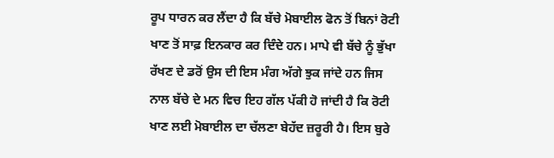ਰੂਪ ਧਾਰਨ ਕਰ ਲੈਂਦਾ ਹੈ ਕਿ ਬੱਚੇ ਮੋਬਾਈਲ ਫੋਨ ਤੋਂ ਬਿਨਾਂ ਰੋਟੀ ਖਾਣ ਤੋਂ ਸਾਫ਼ ਇਨਕਾਰ ਕਰ ਦਿੰਦੇ ਹਨ। ਮਾਪੇ ਵੀ ਬੱਚੇ ਨੂੰ ਭੁੱਖਾ ਰੱਖਣ ਦੇ ਡਰੋਂ ਉਸ ਦੀ ਇਸ ਮੰਗ ਅੱਗੇ ਝੁਕ ਜਾਂਦੇ ਹਨ ਜਿਸ ਨਾਲ ਬੱਚੇ ਦੇ ਮਨ ਵਿਚ ਇਹ ਗੱਲ ਪੱਕੀ ਹੋ ਜਾਂਦੀ ਹੈ ਕਿ ਰੋਟੀ ਖਾਣ ਲਈ ਮੋਬਾਈਲ ਦਾ ਚੱਲਣਾ ਬੇਹੱਦ ਜ਼ਰੂਰੀ ਹੈ। ਇਸ ਬੁਰੇ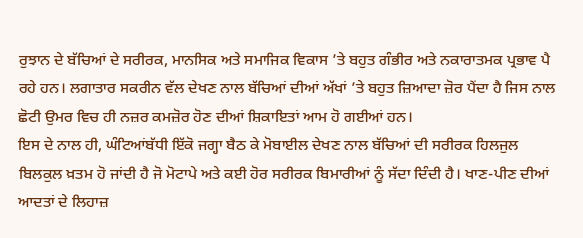ਰੁਝਾਨ ਦੇ ਬੱਚਿਆਂ ਦੇ ਸਰੀਰਕ, ਮਾਨਸਿਕ ਅਤੇ ਸਮਾਜਿਕ ਵਿਕਾਸ ’ਤੇ ਬਹੁਤ ਗੰਭੀਰ ਅਤੇ ਨਕਾਰਾਤਮਕ ਪ੍ਰਭਾਵ ਪੈ ਰਹੇ ਹਨ। ਲਗਾਤਾਰ ਸਕਰੀਨ ਵੱਲ ਦੇਖਣ ਨਾਲ ਬੱਚਿਆਂ ਦੀਆਂ ਅੱਖਾਂ ’ਤੇ ਬਹੁਤ ਜ਼ਿਆਦਾ ਜ਼ੋਰ ਪੈਂਦਾ ਹੈ ਜਿਸ ਨਾਲ ਛੋਟੀ ਉਮਰ ਵਿਚ ਹੀ ਨਜ਼ਰ ਕਮਜ਼ੋਰ ਹੋਣ ਦੀਆਂ ਸ਼ਿਕਾਇਤਾਂ ਆਮ ਹੋ ਗਈਆਂ ਹਨ।
ਇਸ ਦੇ ਨਾਲ ਹੀ, ਘੰਟਿਆਂਬੱਧੀ ਇੱਕੋ ਜਗ੍ਹਾ ਬੈਠ ਕੇ ਮੋਬਾਈਲ ਦੇਖਣ ਨਾਲ ਬੱਚਿਆਂ ਦੀ ਸਰੀਰਕ ਹਿਲਜੁਲ ਬਿਲਕੁਲ ਖ਼ਤਮ ਹੋ ਜਾਂਦੀ ਹੈ ਜੋ ਮੋਟਾਪੇ ਅਤੇ ਕਈ ਹੋਰ ਸਰੀਰਕ ਬਿਮਾਰੀਆਂ ਨੂੰ ਸੱਦਾ ਦਿੰਦੀ ਹੈ। ਖਾਣ-ਪੀਣ ਦੀਆਂ ਆਦਤਾਂ ਦੇ ਲਿਹਾਜ਼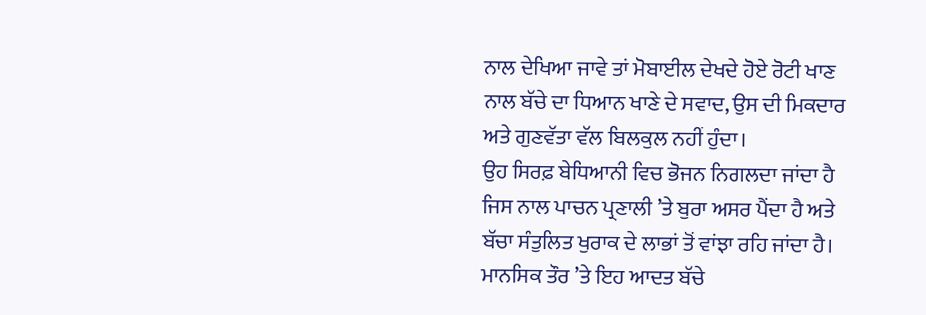ਨਾਲ ਦੇਖਿਆ ਜਾਵੇ ਤਾਂ ਮੋਬਾਈਲ ਦੇਖਦੇ ਹੋਏ ਰੋਟੀ ਖਾਣ ਨਾਲ ਬੱਚੇ ਦਾ ਧਿਆਨ ਖਾਣੇ ਦੇ ਸਵਾਦ, ਉਸ ਦੀ ਮਿਕਦਾਰ ਅਤੇ ਗੁਣਵੱਤਾ ਵੱਲ ਬਿਲਕੁਲ ਨਹੀਂ ਹੁੰਦਾ।
ਉਹ ਸਿਰਫ਼ ਬੇਧਿਆਨੀ ਵਿਚ ਭੋਜਨ ਨਿਗਲਦਾ ਜਾਂਦਾ ਹੈ ਜਿਸ ਨਾਲ ਪਾਚਨ ਪ੍ਰਣਾਲੀ ’ਤੇ ਬੁਰਾ ਅਸਰ ਪੈਂਦਾ ਹੈ ਅਤੇ ਬੱਚਾ ਸੰਤੁਲਿਤ ਖੁਰਾਕ ਦੇ ਲਾਭਾਂ ਤੋਂ ਵਾਂਝਾ ਰਹਿ ਜਾਂਦਾ ਹੈ। ਮਾਨਸਿਕ ਤੌਰ ’ਤੇ ਇਹ ਆਦਤ ਬੱਚੇ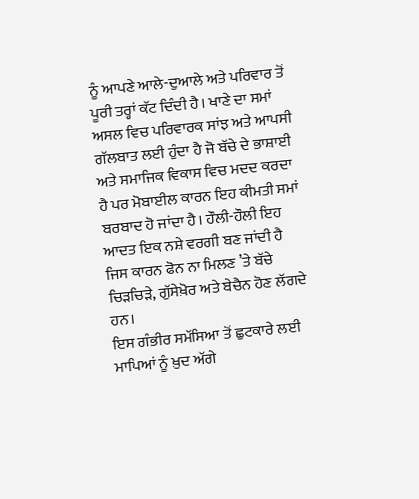ਨੂੰ ਆਪਣੇ ਆਲੇ-ਦੁਆਲੇ ਅਤੇ ਪਰਿਵਾਰ ਤੋਂ ਪੂਰੀ ਤਰ੍ਹਾਂ ਕੱਟ ਦਿੰਦੀ ਹੈ। ਖਾਣੇ ਦਾ ਸਮਾਂ ਅਸਲ ਵਿਚ ਪਰਿਵਾਰਕ ਸਾਂਝ ਅਤੇ ਆਪਸੀ ਗੱਲਬਾਤ ਲਈ ਹੁੰਦਾ ਹੈ ਜੋ ਬੱਚੇ ਦੇ ਭਾਸ਼ਾਈ ਅਤੇ ਸਮਾਜਿਕ ਵਿਕਾਸ ਵਿਚ ਮਦਦ ਕਰਦਾ ਹੈ ਪਰ ਮੋਬਾਈਲ ਕਾਰਨ ਇਹ ਕੀਮਤੀ ਸਮਾਂ ਬਰਬਾਦ ਹੋ ਜਾਂਦਾ ਹੈ। ਹੌਲੀ-ਹੌਲੀ ਇਹ ਆਦਤ ਇਕ ਨਸ਼ੇ ਵਰਗੀ ਬਣ ਜਾਂਦੀ ਹੈ ਜਿਸ ਕਾਰਨ ਫੋਨ ਨਾ ਮਿਲਣ ’ਤੇ ਬੱਚੇ ਚਿੜਚਿੜੇ, ਗੁੱਸੇਖ਼ੋਰ ਅਤੇ ਬੇਚੈਨ ਹੋਣ ਲੱਗਦੇ ਹਨ।
ਇਸ ਗੰਭੀਰ ਸਮੱਸਿਆ ਤੋਂ ਛੁਟਕਾਰੇ ਲਈ ਮਾਪਿਆਂ ਨੂੰ ਖ਼ੁਦ ਅੱਗੇ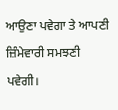ਆਉਣਾ ਪਵੇਗਾ ਤੇ ਆਪਣੀ ਜ਼ਿੰਮੇਵਾਰੀ ਸਮਝਣੀ ਪਵੇਗੀ।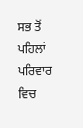ਸਭ ਤੋਂ ਪਹਿਲਾਂ ਪਰਿਵਾਰ ਵਿਚ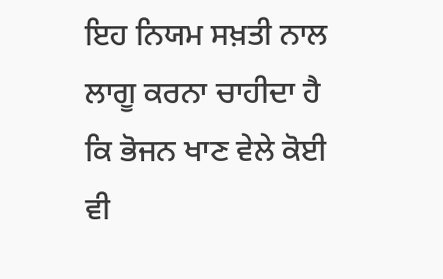ਇਹ ਨਿਯਮ ਸਖ਼ਤੀ ਨਾਲ ਲਾਗੂ ਕਰਨਾ ਚਾਹੀਦਾ ਹੈ ਕਿ ਭੋਜਨ ਖਾਣ ਵੇਲੇ ਕੋਈ ਵੀ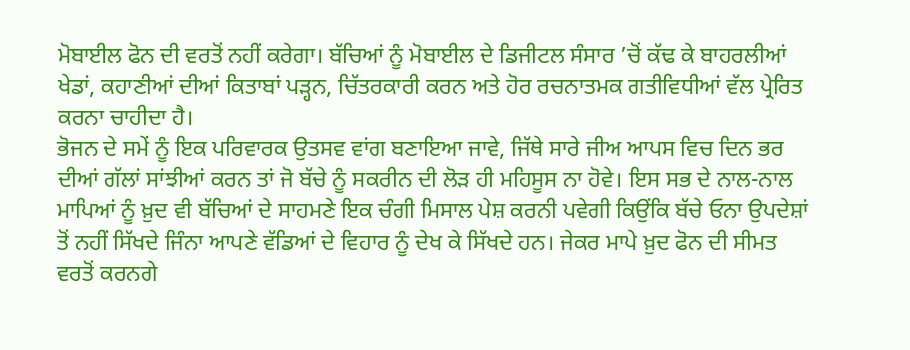ਮੋਬਾਈਲ ਫੋਨ ਦੀ ਵਰਤੋਂ ਨਹੀਂ ਕਰੇਗਾ। ਬੱਚਿਆਂ ਨੂੰ ਮੋਬਾਈਲ ਦੇ ਡਿਜੀਟਲ ਸੰਸਾਰ ’ਚੋਂ ਕੱਢ ਕੇ ਬਾਹਰਲੀਆਂ ਖੇਡਾਂ, ਕਹਾਣੀਆਂ ਦੀਆਂ ਕਿਤਾਬਾਂ ਪੜ੍ਹਨ, ਚਿੱਤਰਕਾਰੀ ਕਰਨ ਅਤੇ ਹੋਰ ਰਚਨਾਤਮਕ ਗਤੀਵਿਧੀਆਂ ਵੱਲ ਪ੍ਰੇਰਿਤ ਕਰਨਾ ਚਾਹੀਦਾ ਹੈ।
ਭੋਜਨ ਦੇ ਸਮੇਂ ਨੂੰ ਇਕ ਪਰਿਵਾਰਕ ਉਤਸਵ ਵਾਂਗ ਬਣਾਇਆ ਜਾਵੇ, ਜਿੱਥੇ ਸਾਰੇ ਜੀਅ ਆਪਸ ਵਿਚ ਦਿਨ ਭਰ ਦੀਆਂ ਗੱਲਾਂ ਸਾਂਝੀਆਂ ਕਰਨ ਤਾਂ ਜੋ ਬੱਚੇ ਨੂੰ ਸਕਰੀਨ ਦੀ ਲੋੜ ਹੀ ਮਹਿਸੂਸ ਨਾ ਹੋਵੇ। ਇਸ ਸਭ ਦੇ ਨਾਲ-ਨਾਲ ਮਾਪਿਆਂ ਨੂੰ ਖ਼ੁਦ ਵੀ ਬੱਚਿਆਂ ਦੇ ਸਾਹਮਣੇ ਇਕ ਚੰਗੀ ਮਿਸਾਲ ਪੇਸ਼ ਕਰਨੀ ਪਵੇਗੀ ਕਿਉਂਕਿ ਬੱਚੇ ਓਨਾ ਉਪਦੇਸ਼ਾਂ ਤੋਂ ਨਹੀਂ ਸਿੱਖਦੇ ਜਿੰਨਾ ਆਪਣੇ ਵੱਡਿਆਂ ਦੇ ਵਿਹਾਰ ਨੂੰ ਦੇਖ ਕੇ ਸਿੱਖਦੇ ਹਨ। ਜੇਕਰ ਮਾਪੇ ਖ਼ੁਦ ਫੋਨ ਦੀ ਸੀਮਤ ਵਰਤੋਂ ਕਰਨਗੇ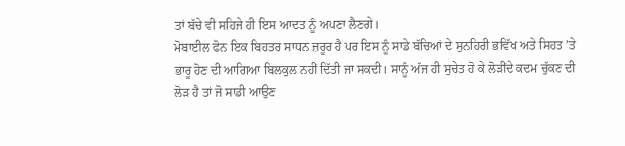ਤਾਂ ਬੱਚੇ ਵੀ ਸਹਿਜੇ ਹੀ ਇਸ ਆਦਤ ਨੂੰ ਅਪਣਾ ਲੈਣਗੇ।
ਮੋਬਾਈਲ ਫੋਨ ਇਕ ਬਿਹਤਰ ਸਾਧਨ ਜ਼ਰੂਰ ਹੈ ਪਰ ਇਸ ਨੂੰ ਸਾਡੇ ਬੱਚਿਆਂ ਦੇ ਸੁਨਹਿਰੀ ਭਵਿੱਖ ਅਤੇ ਸਿਹਤ ’ਤੇ ਭਾਰੂ ਹੋਣ ਦੀ ਆਗਿਆ ਬਿਲਕੁਲ ਨਹੀਂ ਦਿੱਤੀ ਜਾ ਸਕਦੀ। ਸਾਨੂੰ ਅੱਜ ਹੀ ਸੁਚੇਤ ਹੋ ਕੇ ਲੋੜੀਂਦੇ ਕਦਮ ਚੁੱਕਣ ਦੀ ਲੋੜ ਹੈ ਤਾਂ ਜੋ ਸਾਡੀ ਆਉਣ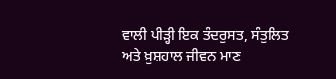ਵਾਲੀ ਪੀੜ੍ਹੀ ਇਕ ਤੰਦਰੁਸਤ, ਸੰਤੁਲਿਤ ਅਤੇ ਖ਼ੁਸ਼ਹਾਲ ਜੀਵਨ ਮਾਣ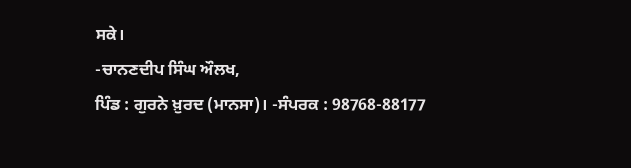ਸਕੇ।
-ਚਾਨਣਦੀਪ ਸਿੰਘ ਔਲਖ,
ਪਿੰਡ : ਗੁਰਨੇ ਖ਼ੁਰਦ (ਮਾਨਸਾ)। -ਸੰਪਰਕ : 98768-88177